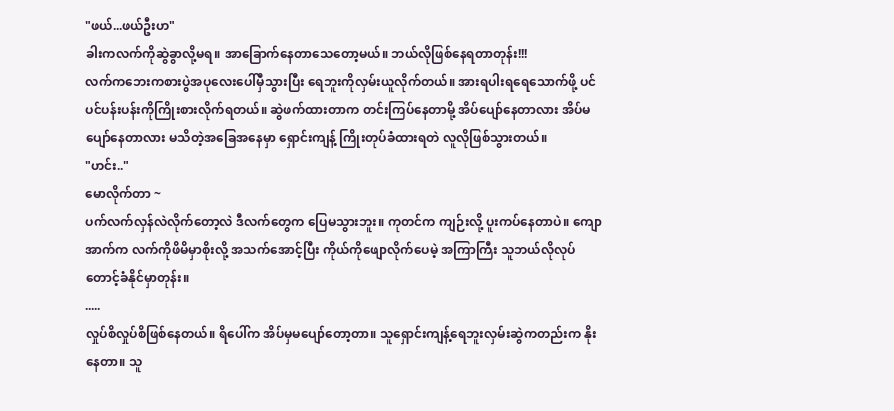"ဖယ်...ဖယ်ဦးဟ"
ခါးကလက်ကိုဆွဲခွာလို့မရ။ အာခြောက်နေတာသေတော့မယ်။ ဘယ်လိုဖြစ်နေရတာတုန်း!!!
လက်ကဘေးကစားပွဲအပုလေးပေါ်မှီသွားပြီး ရေဘူးကိုလှမ်းယူလိုက်တယ်။ အားရပါးရရေသောက်ဖို့ ပင်ပင်ပန်းပန်းကိုကြိုးစားလိုက်ရတယ်။ ဆွဲဖက်ထားတာက တင်းကြပ်နေတာမို့ အိပ်ပျော်နေတာလား အိပ်မပျော်နေတာလား မသိတဲ့အခြေအနေမှာ ရှောင်းကျန့် ကြိုးတုပ်ခံထားရတဲ လူလိုဖြစ်သွားတယ်။
"ဟင်း.."
မောလိုက်တာ ~
ပက်လက်လှန်လဲလိုက်တော့လဲ ဒီလက်တွေက ပြေမသွားဘူး။ ကုတင်က ကျဉ်းလို့ ပူးကပ်နေတာပဲ။ ကျောအာက်က လက်ကိုဖိမိမှာစိုးလို့ အသက်အောင့်ပြီး ကိုယ်ကိုဖျောလိုက်ပေမဲ့ အကြာကြီး သူဘယ်လိုလုပ်တောင့်ခံနိုင်မှာတုန်း။
.....
လှုပ်စိလှုပ်စိဖြစ်နေတယ်။ ရိပေါ်က အိပ်မှမပျော်တော့တာ။ သူရှောင်းကျန့်ရေဘူးလှမ်းဆွဲကတည်းက နိုးနေတာ။ သူ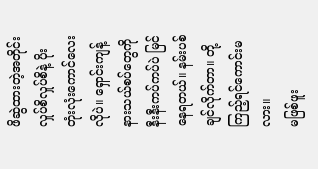ဖိဆွဲထားတဲ့အတိုင်း လှုပ်စိလှုပ်စိနဲ့ ပိုးတုံးလုံးကောင်လေးလိုပဲ။ ရှောင်းကျန့်နားသယ်စပ်တွေကို နီးနီးကပ်ကပ်ပဲ မြင်နေရတယ်။ နမ်းပစ်ချင်လိုက်တာ။ တို့ကြည့်ရင်ကောင်းမလား။
မဖြစ်ဖူး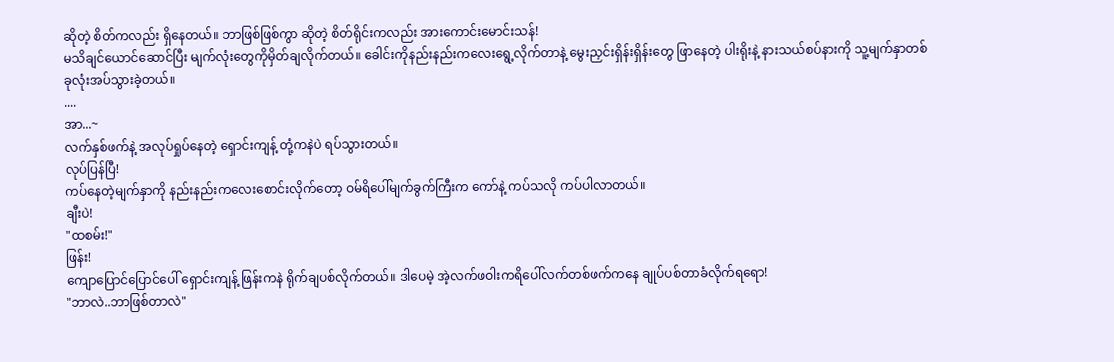ဆိုတဲ့ စိတ်ကလည်း ရှိနေတယ်။ ဘာဖြစ်ဖြစ်ကွာ ဆိုတဲ့ စိတ်ရိုင်းကလည်း အားကောင်းမောင်းသန်!
မသိချင်ယောင်ဆောင်ပြီး မျက်လုံးတွေကိုမှိတ်ချလိုက်တယ်။ ခေါင်းကိုနည်းနည်းကလေးရွေ့လိုက်တာနဲ့ မွေးညှင်းရှိန်းရှိန်းတွေ ဖြာနေတဲ့ ပါးရိုးနဲ့ နားသယ်စပ်နားကို သူ့မျက်နှာတစ်ခုလုံးအပ်သွားခဲ့တယ်။
....
အာ...~
လက်နှစ်ဖက်နဲ့ အလုပ်ရှုပ်နေတဲ့ ရှောင်းကျန့် တုံ့ကနဲပဲ ရပ်သွားတယ်။
လုပ်ပြန်ပြီ!
ကပ်နေတဲ့မျက်နှာကို နည်းနည်းကလေးစောင်းလိုက်တော့ ဝမ်ရိပေါ်မျက်ခွက်ကြီးက ကော်နဲ့ ကပ်သလို ကပ်ပါလာတယ်။
ချီးပဲ!
"ထစမ်း!"
ဖြန်း!
ကျောပြောင်ပြောင်ပေါ် ရှောင်းကျန့် ဖြန်းကနဲ ရိုက်ချပစ်လိုက်တယ်။ ဒါပေမဲ့ အဲ့လက်ဖဝါးကရိပေါ်လက်တစ်ဖက်ကနေ ချုပ်ပစ်တာခံလိုက်ရရော!
"ဘာလဲ..ဘာဖြစ်တာလဲ"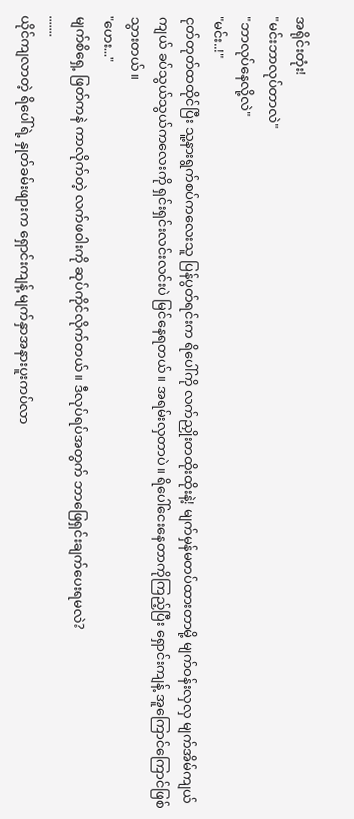အရိုင်းတုံး!
"မင်းဘာလုပ်တာလဲ"
"ဘာလုပ်နေလို့လဲ"
"မင်း..!"
ငုတ်တုတ်ထထိုင်ပြီး သူ့နားရွက်စပ်ကလေးသူ ပြန်ပွတ်ရင်းက ရိပေါ်ကို လက်ညှိုးတထိုးထိုးနဲ့! မျက်မှန်မတပ်ထားတာမို့ မျက်ဝန်းလှလှ မျက်အိမ်ကျယ်ကျယ် ခပ်သွယ်သွယ်ကလေးကို ရှင်းရှင်းလင်းလင်းပဲ မြင်နေရတယ်။ အရမ်းလှတာပဲ။ ရိပေါ်ငေးနေတာကိုကြည့်ပြီး ရှောင်းကျန့် အူကြောင်ကြောင်ဖြစ်သွားတယ်။
"ဟေး..."
မျက်စိရှေ့ ဖြတ်ကနဲ ကာလိုက်တဲ့ လက်ဖဝါးကို ဆုပ်ကိုင်လိုက်တယ်။ ဒီလုပ်ရပ်အတွက် ဘာဖြေရှင်းချက်ပေးရမလဲ?
.......
ယိုင်ကျလာတဲ့ ရိပေါ်ရဲ့ နှုတ်ခမ်းဖျားက ရှောင်းကျန့် မျက်နှာအနားပူးကပ်လာ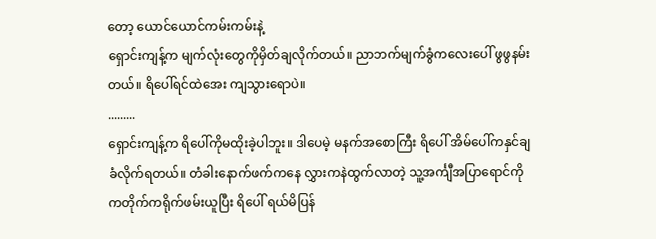တော့ ယောင်ယောင်ကမ်းကမ်းနဲ့
ရှောင်းကျန့်က မျက်လုံးတွေကိုမှိတ်ချလိုက်တယ်။ ညာဘက်မျက်ခွံကလေးပေါ် ဖွဖွနမ်းတယ်။ ရိပေါ်ရင်ထဲအေး ကျသွားရောပဲ။
.........
ရှောင်းကျန့်က ရိပေါ်ကိုမထိုးခဲ့ပါဘူး။ ဒါပေမဲ့ မနက်အစောကြီး ရိပေါ် အိမ်ပေါ်ကနှင်ချခံလိုက်ရတယ်။ တံခါးနောက်ဖက်ကနေ လွှားကနဲထွက်လာတဲ့ သူ့အင်္ကျီအပြာရောင်ကို ကတိုက်ကရိုက်ဖမ်းယူပြီး ရိပေါ် ရယ်မိပြန်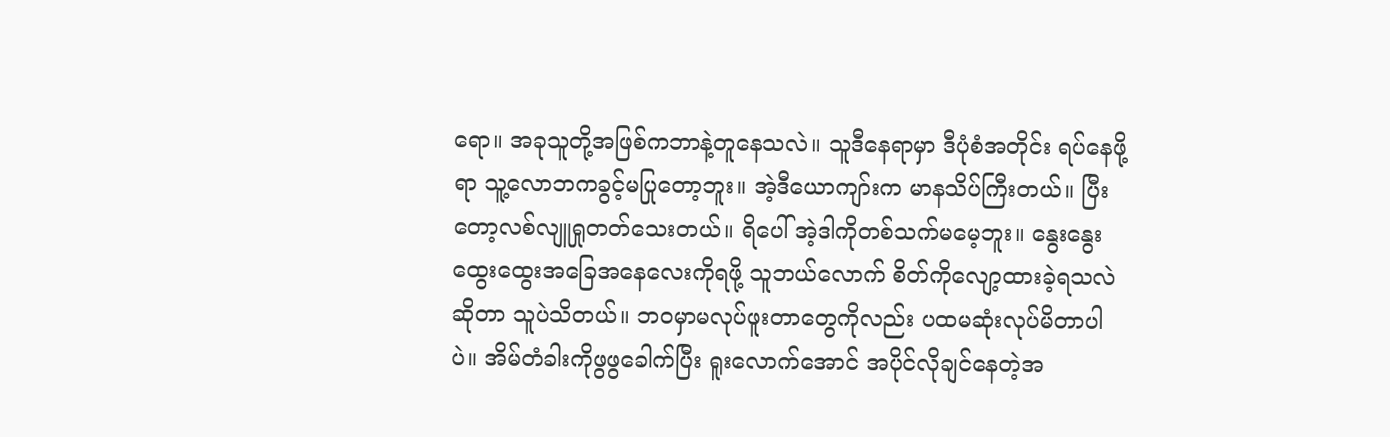ရော။ အခုသူတို့အဖြစ်ကဘာနဲ့တူနေသလဲ။ သူဒီနေရာမှာ ဒီပုံစံအတိုင်း ရပ်နေဖို့ရာ သူ့လောဘကခွင့်မပြုတော့ဘူး။ အဲ့ဒီယောကျာ်းက မာနသိပ်ကြီးတယ်။ ပြီးတော့လစ်လျူရှုတတ်သေးတယ်။ ရိပေါ် အဲ့ဒါကိုတစ်သက်မမေ့ဘူး။ နွေးနွေးထွေးထွေးအခြေအနေလေးကိုရဖို့ သူဘယ်လောက် စိတ်ကိုလျော့ထားခဲ့ရသလဲဆိုတာ သူပဲသိတယ်။ ဘဝမှာမလုပ်ဖူးတာတွေကိုလည်း ပထမဆုံးလုပ်မိတာပါပဲ။ အိမ်တံခါးကိုဖွဖွခေါက်ပြီး ရူးလောက်အောင် အပိုင်လိုချင်နေတဲ့အ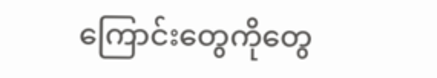ကြောင်းတွေကိုတွေ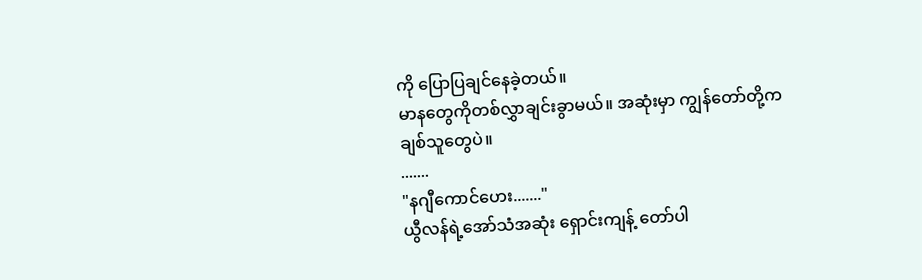ကို ပြောပြချင်နေခဲ့တယ်။
မာနတွေကိုတစ်လွှာချင်းခွာမယ်။ အဆုံးမှာ ကျွန်တော်တို့ကချစ်သူတွေပဲ။
.......
"နဂျီကောင်ဟေး......."
ယွီလန်ရဲ့အော်သံအဆုံး ရှောင်းကျန့် တော်ပါ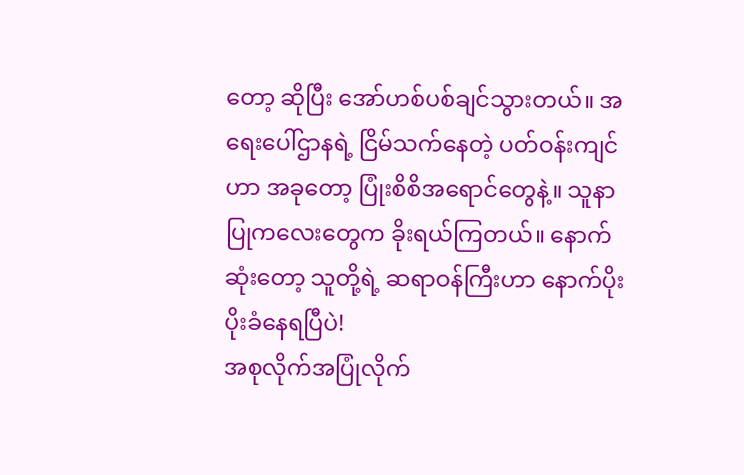တော့ ဆိုပြီး အော်ဟစ်ပစ်ချင်သွားတယ်။ အရေးပေါ်ဌာနရဲ့ ငြိမ်သက်နေတဲ့ ပတ်ဝန်းကျင်ဟာ အခုတော့ ပြုံးစိစိအရောင်တွေနဲ့။ သူနာပြုကလေးတွေက ခိုးရယ်ကြတယ်။ နောက်ဆုံးတော့ သူတို့ရဲ့ ဆရာဝန်ကြီးဟာ နောက်ပိုး ပိုးခံနေရပြီပဲ!
အစုလိုက်အပြုံလိုက်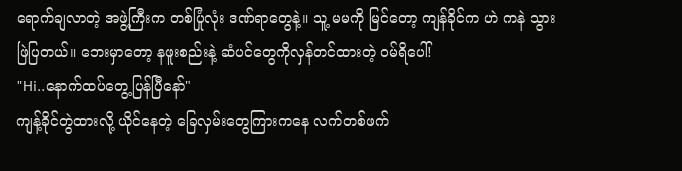ရောက်ချလာတဲ့ အဖွဲ့ကြီးက တစ်ပြုံလုံး ဒဏ်ရာတွေနဲ့။ သူ့ မမကို မြင်တော့ ကျန်ခိုင်က ဟဲ ကနဲ သွားဖြဲပြတယ်။ ဘေးမှာတော့ နဖူးစည်းနဲ့ ဆံပင်တွေကိုလှန်တင်ထားတဲ့ ဝမ်ရိပေါ်!
"Hi..နောက်ထပ်တွေ့ပြန်ပြီနော်"
ကျန့်ခိုင်တွဲထားလို့ ယိုင်နေတဲ့ ခြေလှမ်းတွေကြားကနေ လက်တစ်ဖက်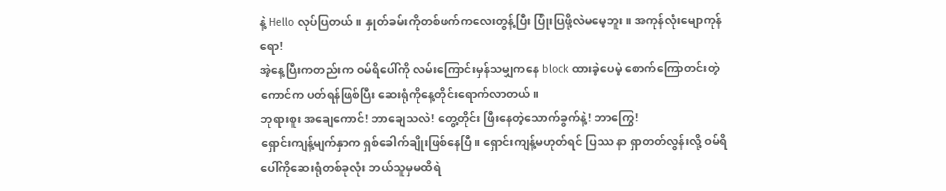နဲ့ Hello လုပ်ပြတယ်။ နှုတ်ခမ်းကိုတစ်ဖက်ကလေးတွန့်ပြီး ပြုံးပြဖို့လဲမမေ့ဘူး။ အကုန်လုံးမျောကုန်ရော!
အဲ့နေ့ပြီးကတည်းက ဝမ်ရိပေါ်ကို လမ်းကြောင်းမှန်သမျှကနေ block ထားခဲ့ပေမဲ့ စောက်ကြောတင်းတဲ့ကောင်က ပတ်ရန်ဖြစ်ပြီး ဆေးရုံကိုနေ့တိုင်းရောက်လာတယ်။
ဘုရားစူး အချေကောင်! ဘာချေသလဲ! တွေ့တိုင်း ဖြီးနေတဲ့သောက်ခွက်နဲ့! ဘာကြွေ!
ရှောင်းကျန့်မျက်နှာက ရှစ်ခေါက်ချိုးဖြစ်နေပြီ။ ရှောင်းကျန့်မဟုတ်ရင် ပြဿ နာ ရှာတတ်လွန်းလို့ ဝမ်ရိပေါ်ကိုဆေးရုံတစ်ခုလုံး ဘယ်သူမှမထိရဲ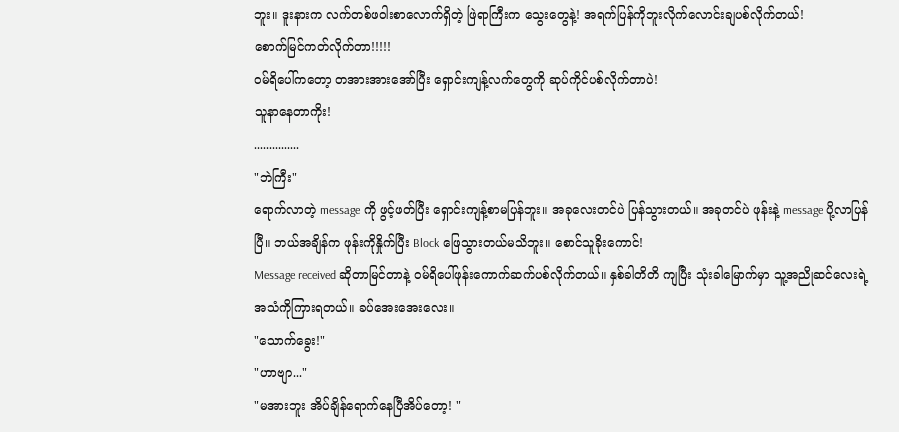ဘူး။ ဒူးနားက လက်တစ်ဖဝါးစာလောက်ရှိတဲ့ ဖြဲရာကြီးက သွေးတွေနဲ့! အရက်ပြန်ကိုဘူးလိုက်လောင်းချပစ်လိုက်တယ်!
စောက်မြင်ကတ်လိုက်တာ!!!!!
ဝမ်ရိပေါ်ကတော့ တအားအားအော်ပြီး ရှောင်းကျန့်လက်တွေကို ဆုပ်ကိုင်ပစ်လိုက်တာပဲ!
သူနာနေတာကိုး!
...............
"ဘဲကြီး"
ရောက်လာတဲ့ message ကို ဖွင့်ဖတ်ပြီး ရှောင်းကျန့်စာမပြန်ဘူး။ အခုလေးတင်ပဲ ပြန်သွားတယ်။ အခုတင်ပဲ ဖုန်းနဲ့ message ပို့လာပြန်ပြီ။ ဘယ်အချိန်က ဖုန်းကိုနှိုက်ပြီး Block ဖြေသွားတယ်မသိဘူး။ စောင်သူခိုးကောင်!
Message received ဆိုတာမြင်တာနဲ့ ဝမ်ရိပေါ်ဖုန်းကောက်ဆက်ပစ်လိုက်တယ်။ နှစ်ခါတိတိ ကျပြီး သုံးခါမြောက်မှာ သူ့အညိုဆင်လေးရဲ့ အသံကိုကြားရတယ်။ ခပ်အေးအေးလေး။
"သောက်ခွေး!"
"ဟာဗျာ..."
"မအားဘူး အိပ်ချိန်ရောက်နေပြီအိပ်တော့! "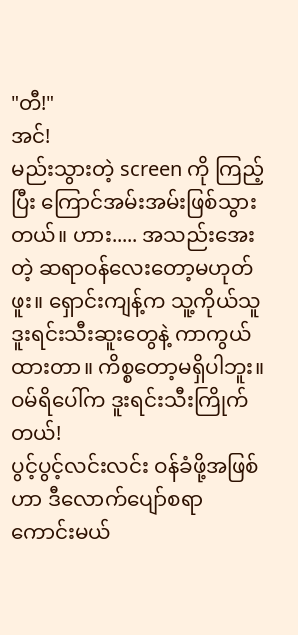"တီ!"
အင်!
မည်းသွားတဲ့ screen ကို ကြည့်ပြီး ကြောင်အမ်းအမ်းဖြစ်သွားတယ်။ ဟား..... အသည်းအေးတဲ့ ဆရာဝန်လေးတော့မဟုတ်ဖူး။ ရှောင်းကျန့်က သူ့ကိုယ်သူ ဒူးရင်းသီးဆူးတွေနဲ့ ကာကွယ်ထားတာ။ ကိစ္စတော့မရှိပါဘူး။ ဝမ်ရိပေါ်က ဒူးရင်းသီးကြိုက်တယ်!
ပွင့်ပွင့်လင်းလင်း ဝန်ခံဖို့အဖြစ်ဟာ ဒီလောက်ပျော်စရာကောင်းမယ်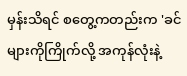မှန်းသိရင် စတွေ့ကတည်းက 'ခင်များကိုကြိုက်လို့ အကုန်လုံးနဲ့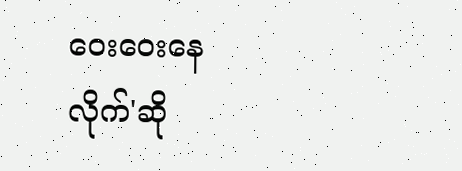ဝေးဝေးနေလိုက်'ဆို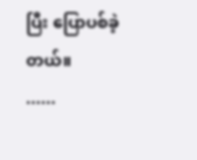ပြီး ပြောပစ်ခဲ့တယ်။
......